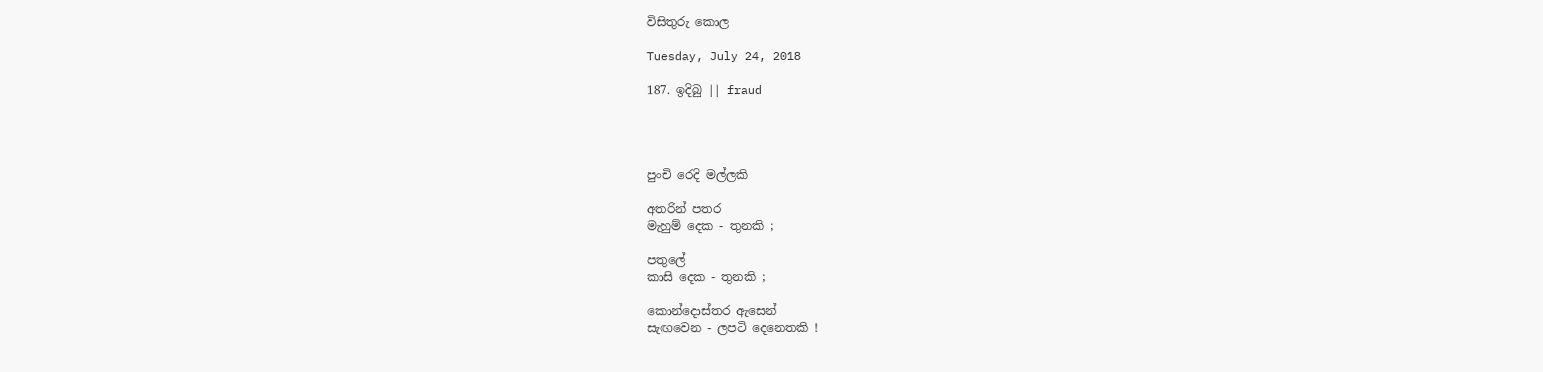විසිතුරු කොල

Tuesday, July 24, 2018

187. ඉදිබු || fraud




පුංචි රෙදි මල්ලකි

අතරින් පතර
මැහුම් දෙක - තුනකි ;

පතුලේ
කාසි දෙක - තුනකි ;

කොන්දොස්තර ඇසෙන්
සැඟවෙන - ලපටි දෙනෙතකි !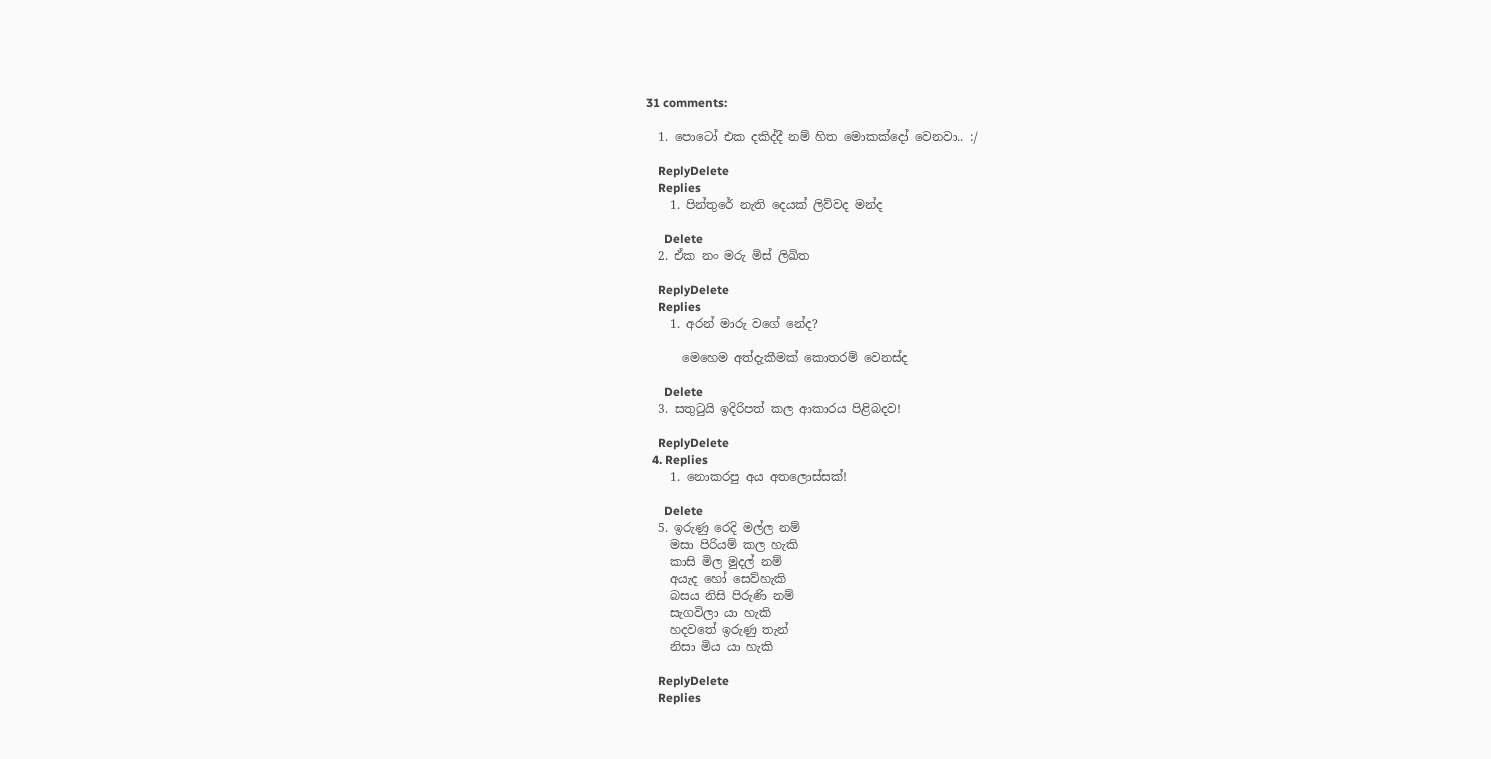31 comments:

  1. පොටෝ එක දකිද්දී නම් හිත මොකක්දෝ වෙනවා.. :/

    ReplyDelete
    Replies
    1. පින්තුරේ නැති දෙයක් ලිව්වද මන්ද

      Delete
  2. ඒක නං මරු මිස් ලිඛිත

    ReplyDelete
    Replies
    1. අරන් මාරු වගේ නේද?

      මෙහෙම අත්දැකීමක් කොතරම් වෙනස්ද

      Delete
  3. සතුටුයි ඉදිරිපත් කල ආකාරය පිළිබදව!

    ReplyDelete
  4. Replies
    1. නොකරපු අය අතලොස්සක්!

      Delete
  5. ඉරුණු රෙදි මල්ල නම්
    මසා පිරියම් කල හැකි
    කාසි මිල මුදල් නම්
    අයැද හෝ සෙව්හැකි
    බසය නිසි පිරුණි නම්
    සැගවිලා යා හැකි
    හදවතේ ඉරුණු තැන්
    නිසා මිය යා හැකි

    ReplyDelete
    Replies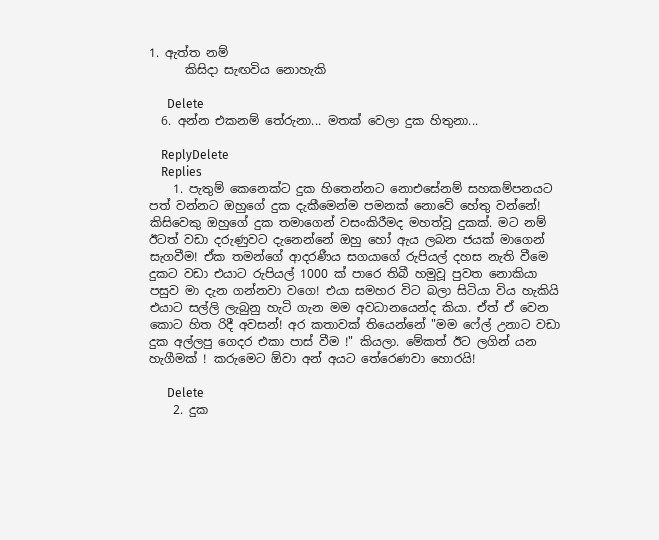1. ඇත්ත නම්
      කිසිදා සැඟවිය නොහැකි

      Delete
  6. අන්න එකනම් තේරුනා... මතක් වෙලා දුක හිතුනා...

    ReplyDelete
    Replies
    1. පැතුම් කෙනෙක්ට දුක හිතෙන්නට නොඑසේනම් සහකම්පනයට පත් වන්නට ඔහුගේ දුක දැකීමෙන්ම පමනක් නොවේ හේතු වන්නේ! කිසිවෙකු ඔහුගේ දුක තමාගෙන් වසංකිරීමද මහත්වූ දුකක්. මට නම් ඊටත් වඩා දරුණුවට දැනෙන්නේ ඔහු හෝ ඇය ලබන ජයක් මාගෙන් සැගවීම! ඒක තමන්ගේ ආදරණීය සගයාගේ රුපියල් දහස නැති වීමෙ දුකට වඩා එයාට රුපියල් 1000 ක් පාරෙ තිබී හමුවූ පුවත නොකියා පසුව මා දැන ගන්නවා වගෙ! එයා සමහර විට බලා සිටියා විය හැකියි එයාට සල්ලි ලැබුනු හැටි ගැන මම අවධානයෙන්ද කියා. ඒත් ඒ වෙන කොට හිත රිදී අවසන්! අර කතාවක් තියෙන්නේ "මම ෆේල් උනාට වඩා දුක අල්ලපු ගෙදර එකා පාස් වීම !" කියලා. මේකත් ඊට ලගින් යන හැගීමක් ! කරුමෙට ඕවා අන් අයට තේරෙණවා හොරයි!

      Delete
    2. දුක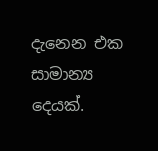දැනෙන එක සාමාන්‍ය දෙයක්.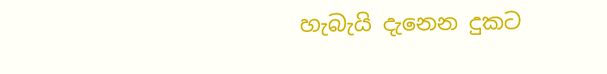හැබැයි දැනෙන දුකට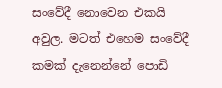සංවේදී නොවෙන එකයි අවුල. මටත් එහෙම සංවේදී කමක් දැනෙන්නේ පොඩි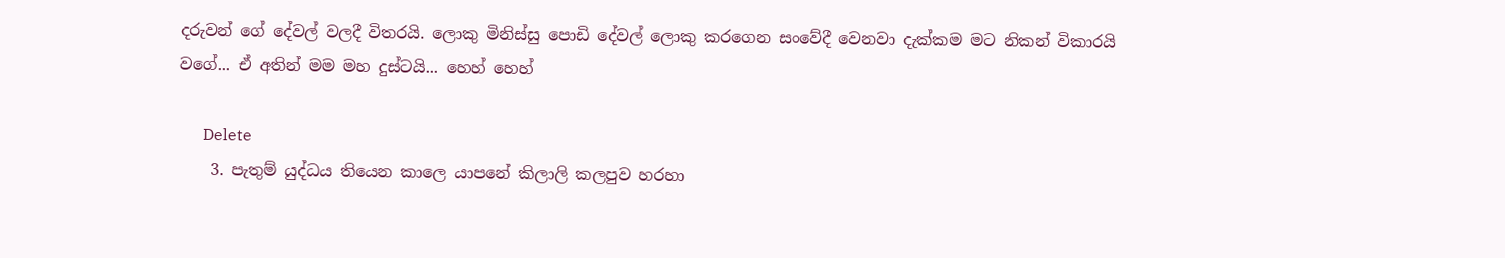දරුවන් ගේ දේවල් වලදී විතරයි. ලොකු මිනිස්සු පොඩි දේවල් ලොකු කරගෙන සංවේදී වෙනවා දැක්කම මට නිකන් විකාරයි වගේ... ඒ අතින් මම මහ දුස්ටයි... හෙහ් හෙහ්

      Delete
    3. පැතුම් යුද්ධය තියෙන කාලෙ යාපනේ කිලාලි කලපුව හරහා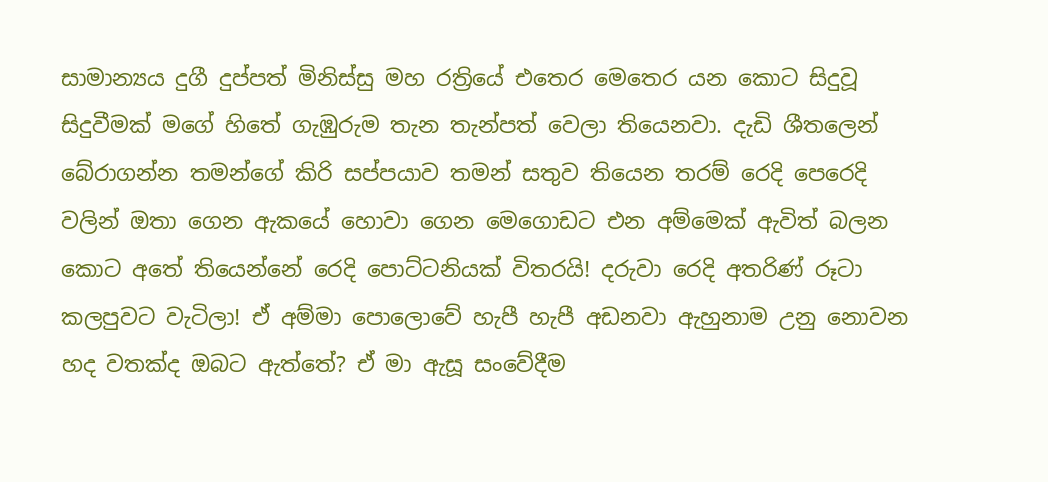සාමාන්‍යය දුගී දුප්පත් මිනිස්සු මහ රත්‍රියේ එතෙර මෙතෙර යන කොට සිදුවූ සිදුවීමක් මගේ හිතේ ගැඹුරුම තැන තැන්පත් වෙලා තියෙනවා. දැඩි ශීතලෙන් බේරාගන්න තමන්ගේ කිරි සප්පයාව තමන් සතුව තියෙන තරම් රෙදි පෙරෙදි වලින් ඔතා ගෙන ඇකයේ හොවා ගෙන මෙගොඩට එන අම්මෙක් ඇවිත් බලන කොට අතේ තියෙන්නේ රෙදි පොට්ටනියක් විතරයි! දරුවා රෙදි අතරිණ් රූටා කලපුවට වැටිලා! ඒ අම්මා පොලොවේ හැපී හැපී අඩනවා ඇහුනාම උනු නොවන හද වතක්ද ඔබට ඇත්තේ? ඒ මා ඇසූ සංවේදීම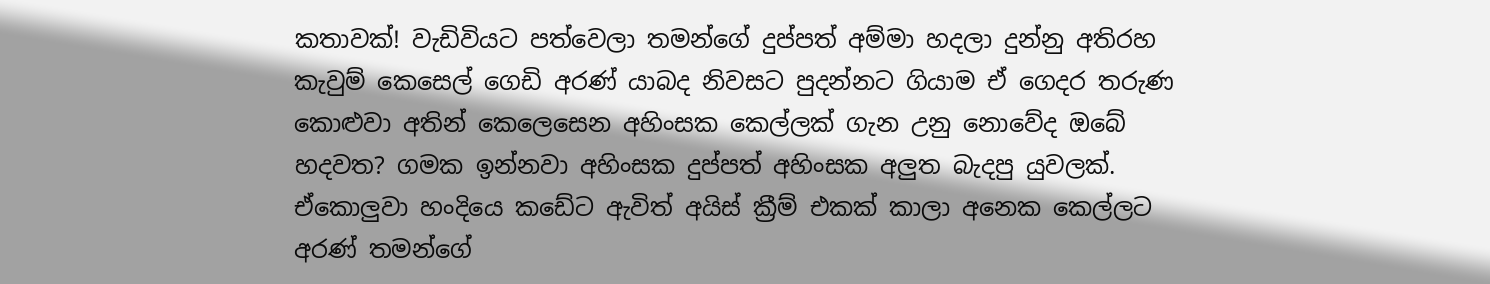කතාවක්! වැඩිවියට පත්වෙලා තමන්ගේ දුප්පත් අම්මා හදලා දුන්නු අතිරහ කැවුම් කෙසෙල් ගෙඩි අරණ් යාබද නිවසට පුදන්නට ගියාම ඒ ගෙදර තරුණ කොළුවා අතින් කෙලෙසෙන අහිංසක කෙල්ලක් ගැන උනු නොවේද ඔබේ හදවත? ගමක ඉන්නවා අහිංසක දුප්පත් අහිංසක අලුත බැදපු යුවලක්. ඒකොලුවා හංදියෙ කඩේට ඇවිත් අයිස් ක්‍රීම් එකක් කාලා අනෙක කෙල්ලට අරණ් තමන්ගේ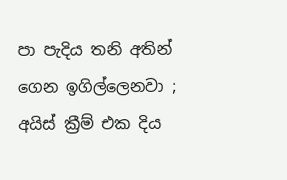පා පැදිය තනි අතින් ගෙන ඉගිල්ලෙනවා ; අයිස් ක්‍රීම් එක දිය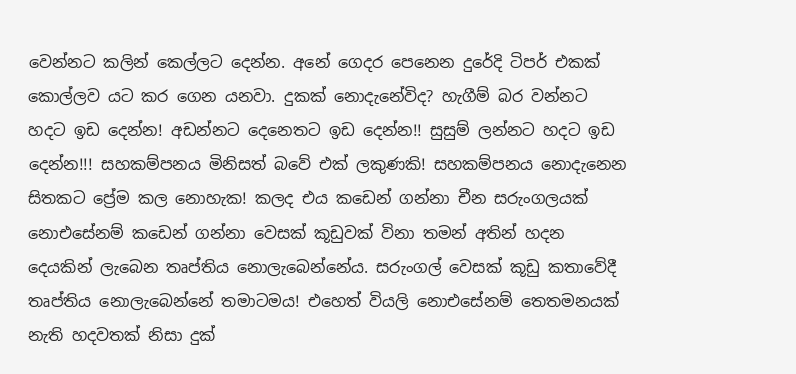වෙන්නට කලින් කෙල්ලට දෙන්න. අනේ ගෙදර පෙනෙන දුරේදි ටිපර් එකක් කොල්ලව යට කර ගෙන යනවා. දුකක් නොදැනේවිද? හැගීම් බර වන්නට හදට ඉඩ දෙන්න! අඩන්නට දෙනෙතට ඉඩ දෙන්න!! සුසුම් ලන්නට හදට ඉඩ දෙන්න!!! සහකම්පනය මිනිසත් බවේ එක් ලකුණකි! සහකම්පනය නොදැනෙන සිතකට ප්‍රේම කල නොහැක! කලද එය කඩෙන් ගන්නා චීන සරුංගලයක් නොඑසේනම් කඩෙන් ගන්නා වෙසක් කූඩුවක් විනා තමන් අතින් හදන දෙයකින් ලැබෙන තෘප්තිය නොලැබෙන්නේය. සරුංගල් වෙසක් කූඩු කතාවේදී තෘප්තිය නොලැබෙන්නේ තමාටමය! එහෙත් වියලි නොඑසේනම් තෙතමනයක් නැති හදවතක් නිසා දුක්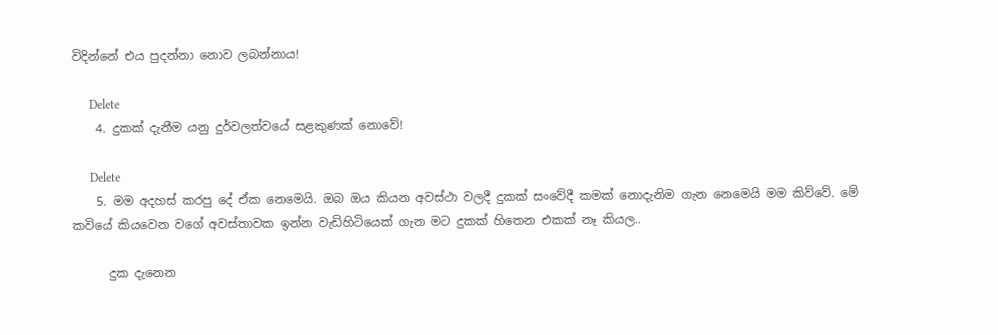විදින්නේ එය පුදන්නා නොව ලබන්නාය!

      Delete
    4. දුකක් දැනීම යනු දුර්වලත්වයේ සළකුණක් නොවේ!

      Delete
    5. මම අදහස් කරපු දේ ඒක නෙමෙයි. ඔබ ඔය කියන අවස්ථා වලදී දුකක් සංවේදී කමක් නොදැනිම ගැන නෙමෙයි මම කිව්වේ. මේ කවියේ කියවෙන වගේ අවස්තාවක ඉන්න වැඩිහිටියෙක් ගැන මට දුකක් හිතෙන එකක් නෑ කියල..

      දුක දැනෙන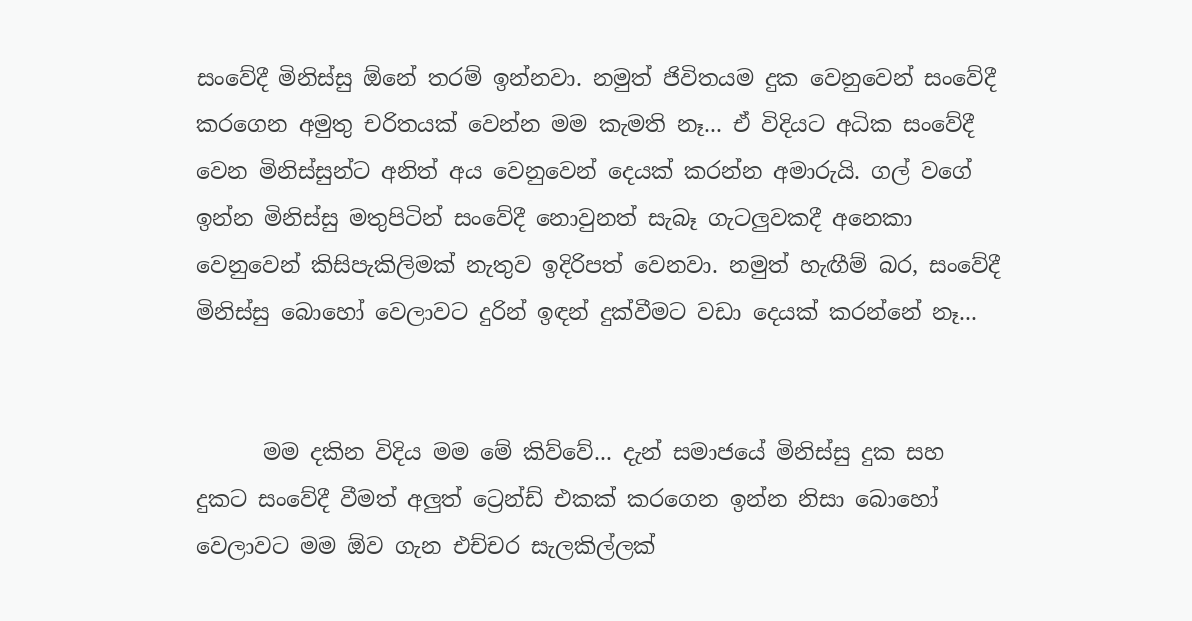සංවේදී මිනිස්සු ඕනේ තරම් ඉන්නවා. නමුත් ජිවිතයම දුක වෙනුවෙන් සංවේදී කරගෙන අමුතු චරිතයක් වෙන්න මම කැමති නෑ... ඒ විදියට අධික සංවේදී වෙන මිනිස්සුන්ට අනිත් අය වෙනුවෙන් දෙයක් කරන්න අමාරුයි. ගල් වගේ ඉන්න මිනිස්සු මතුපිටින් සංවේදී නොවුනත් සැබෑ ගැටලුවකදී අනෙකා වෙනුවෙන් කිසිපැකිලිමක් නැතුව ඉදිරිපත් වෙනවා. නමුත් හැඟීම් බර, සංවේදී මිනිස්සු බොහෝ වෙලාවට දුරින් ඉඳන් දුක්වීමට වඩා දෙයක් කරන්නේ නෑ...


      මම දකින විදිය මම මේ කිව්වේ... දැන් සමාජයේ මිනිස්සු දුක සහ දුකට සංවේදී වීමත් අලුත් ට්‍රෙන්ඩ් එකක් කරගෙන ඉන්න නිසා බොහෝ වෙලාවට මම ඕව ගැන එච්චර සැලකිල්ලක්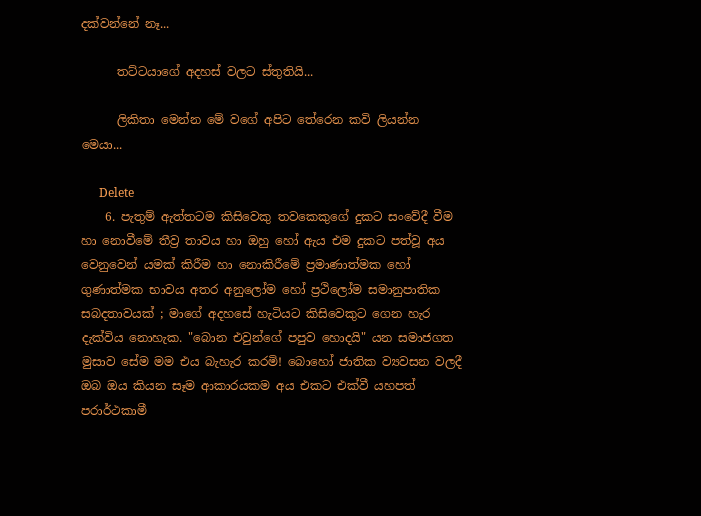දක්වන්නේ නෑ...

      තට්ටයාගේ අදහස් වලට ස්තුතියි...

      ලිකිතා මෙන්න මේ වගේ අපිට තේරෙන කවි ලියන්න මෙයා...

      Delete
    6. පැතුම් ඇත්තටම කිසිවෙකු තවකෙකුගේ දුකට සංවේදී වීම හා නොවීමේ තීව්‍ර තාවය හා ඔහු හෝ ඇය එම දුකට පත්වූ අය වෙනුවෙන් යමක් කිරීම හා නොකිරීමේ ප්‍රමාණාත්මක හෝ ගුණාත්මක භාවය අතර අනුලෝම හෝ ප්‍රථිලෝම සමානුපාතික සබදතාවයක් ; මාගේ අදහසේ හැටියට කිසිවෙකුට ගෙන හැර දැක්විය නොහැක. "බොන එවුන්ගේ පපුව හොදයි" යන සමාජගත මුසාව සේම මම එය බැහැර කරමි! බොහෝ ජාතික ව්‍යවසන වලදී ඔබ ඔය කියන සෑම ආකාරයකම අය එකට එක්වී යහපත් පරාර්ථකාමී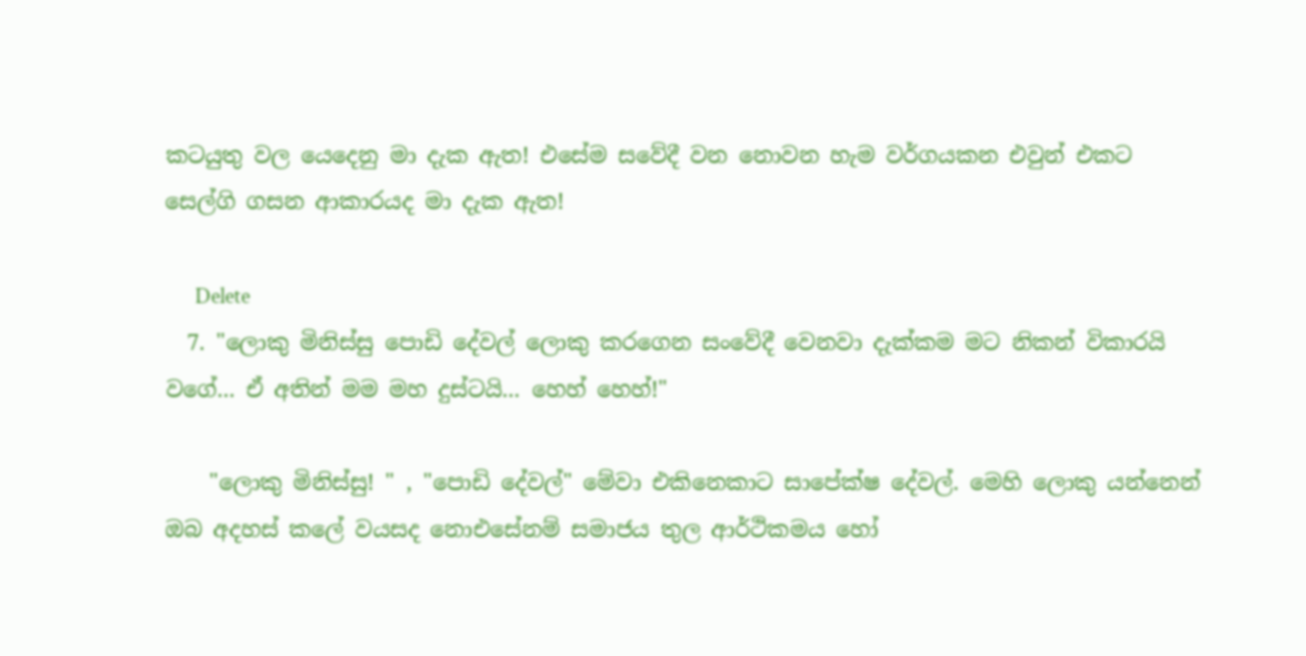කටයුතු වල යෙදෙනු මා දැක ඇත! එසේම සවේදී වන නොවන හැම වර්ගයකන එවුන් එකට සෙල්ගි ගසන ආකාරයද මා දැක ඇත!

      Delete
  7. "ලොකු මිනිස්සු පොඩි දේවල් ලොකු කරගෙන සංවේදී වෙනවා දැක්කම මට නිකන් විකාරයි වගේ... ඒ අතින් මම මහ දුස්ටයි... හෙහ් හෙහ්!"

    "ලොකු මිනිස්සු! " , "පොඩි දේවල්" මේවා එකිනෙකාට සාපේක්ෂ දේවල්. මෙහි ලොකු යන්නෙන් ඔබ අදහස් කලේ වයසද නොඑසේනම් සමාජය තුල ආර්ථිකමය හෝ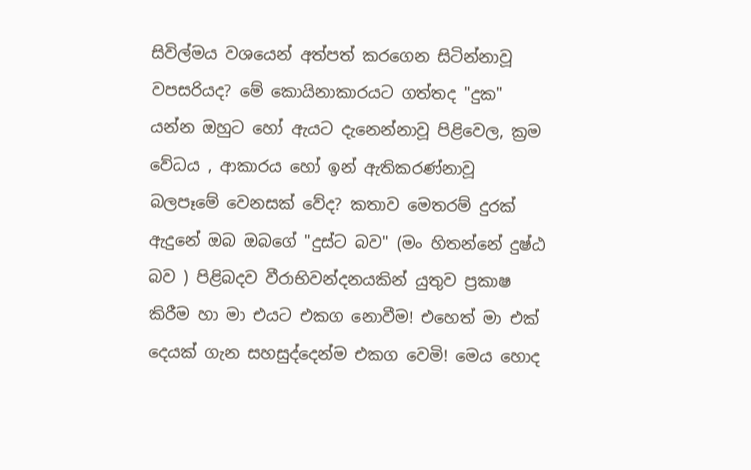සිවිල්මය වශයෙන් අත්පත් කරගෙන සිටින්නාවූ වපසරියද? මේ කොයිනාකාරයට ගත්තද "දුක" යන්න ඔහුට හෝ ඇයට දැනෙන්නාවූ පිළිවෙල, ක්‍රම වේධය , ආකාරය හෝ ඉන් ඇතිකරණ්නාවූ බලපෑමේ වෙනසක් වේද? කතාව මෙතරම් දුරක් ඇදුනේ ඔබ ඔබගේ "දුස්ට බව" (මං හිතන්නේ දුෂ්ඨ බව ) පිළිබදව වීරාභිවන්දනයකින් යුතුව ප්‍රකාෂ කිරීම හා මා එයට එකග නොවීම! එහෙත් මා එක් දෙයක් ගැන සහසුද්දෙන්ම එකග වෙමි! මෙය හොද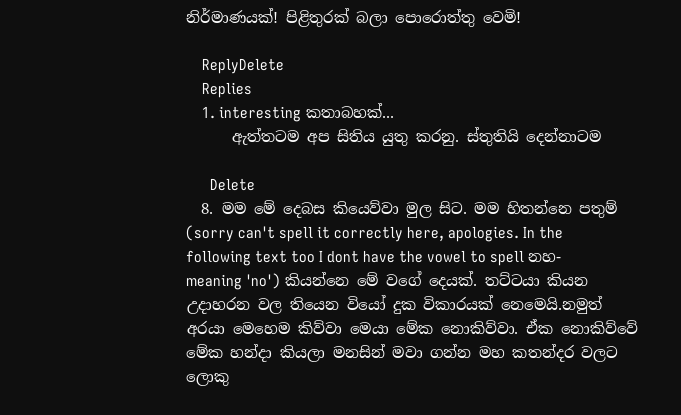නිර්මාණයක්! පිළිතුරක් බලා පොරොත්තු වෙමි!

    ReplyDelete
    Replies
    1. interesting කතාබහක්...
      ඇත්තටම අප සිතිය යුතු කරනු. ස්තුතියි දෙන්නාටම

      Delete
  8. මම මේ දෙබස කියෙව්වා මුල සිට. මම හිතන්නෙ පතුම් (sorry can't spell it correctly here, apologies. In the following text too I dont have the vowel to spell නහ-meaning 'no') කියන්නෙ මේ වගේ දෙයක්. තට්ටයා කියන උදාහරන වල තියෙන වියෝ දුක විකාරයක් නෙමෙයි.නමුත් අරයා මෙහෙම කිව්වා මෙයා මේක නොකිව්වා. ඒක නොකිව්වේ මේක හන්දා කියලා මනසින් මවා ගන්න මහ කතන්දර වලට ලොකු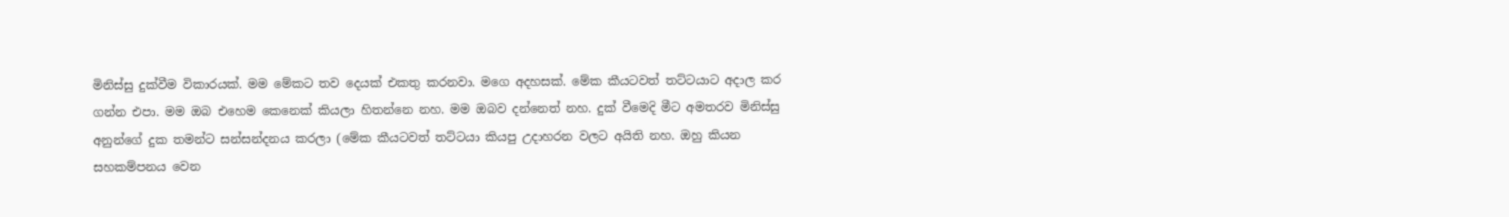මිනිස්සු දුක්වීම විකාරයක්. මම මේකට තව දෙයක් එකතු කරනවා. මගෙ අදහසක්. මේක කීයටවත් තට්ටයාට අදාල කර ගන්න එපා. මම ඔබ එහෙම කෙනෙක් කියලා හිතන්නෙ නහ. මම ඔබව දන්නෙත් නහ. දුක් වීමෙදි මීට අමතරව මිනිස්සු අනුන්ගේ දුක තමන්ට සන්සන්දනය කරලා (මේක කීයටවත් තට්ටයා කියපු උදාහරන වලට අයිති නහ. ඔහු කියන සහකම්පනය වෙන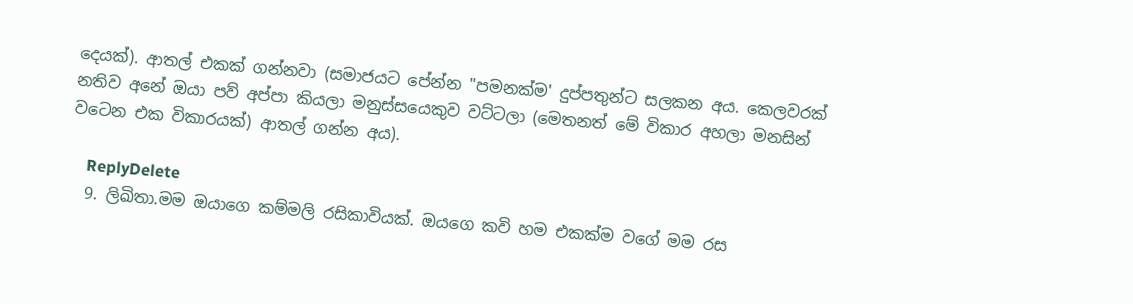දෙයක්). ආතල් එකක් ගන්නවා (සමාජයට පේන්න "පමනක්ම' දුප්පතුන්ට සලකන අය. කෙලවරක් නතිව අනේ ඔයා පව් අප්පා කියලා මනුස්සයෙකුව වට්ටලා (මෙතනත් මේ විකාර අහලා මනසින් වටෙන එක විකාරයක්) ආතල් ගන්න අය).

    ReplyDelete
  9. ලිඛිතා.මම ඔයාගෙ කම්මලි රසිකාවියක්. ඔයගෙ කවි හම එකක්ම වගේ මම රස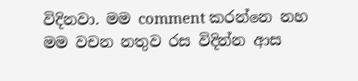විදිනවා. මම comment කරන්නෙ නහ මම වචන නතුව රස විදින්න ආස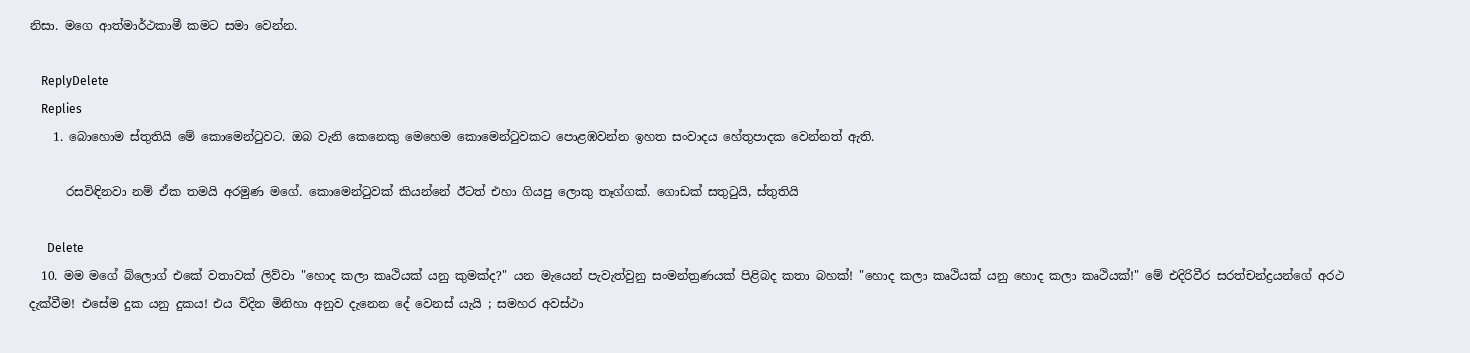නිසා. මගෙ ආත්මාර්ථකාමී කමට සමා වෙන්න.

    ReplyDelete
    Replies
    1. බොහොම ස්තුතියි මේ කොමෙන්ටුවට. ඔබ වැනි කෙනෙකු මෙහෙම කොමෙන්ටුවකට පොළඹවන්න ඉහත සංවාදය හේතුපාදක වෙන්නත් ඇති.

      රසවිඳිනවා නම් ඒක තමයි අරමුණ මගේ. කොමෙන්ටුවක් කියන්නේ ඊටත් එහා ගියපු ලොකු තෑග්ගක්. ගොඩක් සතුටුයි, ස්තුතියි

      Delete
  10. මම මගේ බ්ලොග් එකේ වතාවක් ලිව්වා "හොද කලා කෘථියක් යනු කුමක්ද?" යන මැයෙන් පැවැත්වුනු සංමන්ත්‍රණයක් පිළිබද කතා බහක්! "හොද කලා කෘථියක් යනු හොද කලා කෘථියක්!" මේ එදිරිවීර සරත්චන්ද්‍රයන්ගේ අරථ දැක්වීම! එසේම දුක යනු දුකය! එය විදින මිනිහා අනුව දැනෙන දේ වෙනස් යැයි ; සමහර අවස්ථා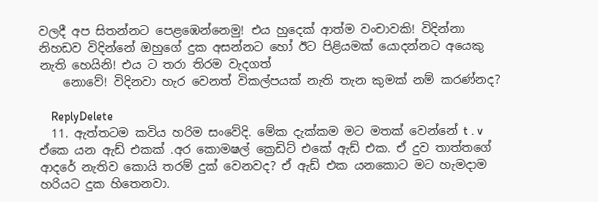වලදී අප සිතන්නට පෙළඹෙන්නෙමු! එය හුදෙක් ආත්ම වංචාවකි! විදින්නා නිහඩව විදින්නේ ඔහුගේ දුක අසන්නට හෝ ඊට පිළියමක් යොදන්නට අයෙකු නැති හෙයිනි! එය ට තරා තිරම වැදගත්
    නොවේ! විදිනවා හැර වෙනත් විකල්පයක් නැති තැන කුමක් නම් කරණ්නද?

    ReplyDelete
  11. ඇත්තටම කවිය හරිම සංවේදි. මේක දැක්කම මට මතක් වෙන්නේ t . v ඒකෙ යන ඇඩ් එකක් .අර කොමෂල් ක්‍රෙඩිට් එකේ ඇඩ් එක. ඒ දුව තාත්තගේ ආදරේ නැතිව කොයි තරම් දුක් වෙනවද? ඒ ඇඩ් එක යනකොට මට හැමදාම හරියට දුක හිතෙනවා.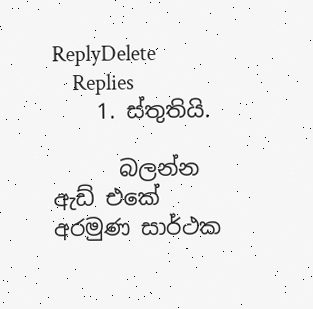ReplyDelete
    Replies
    1. ස්තුතියි.

      බලන්න ඇඩ් එකේ අරමුණ සාර්ථක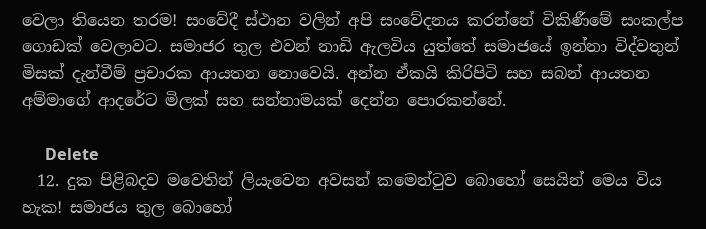වෙලා තියෙන තරම! සංවේදී ස්ථාන වලින් අපි සංවේදනය කරන්නේ විකිණීමේ සංකල්ප ගොඩක් වෙලාවට. සමාජර තුල එවන් නාඩි ඇලවිය යුත්තේ සමාජයේ ඉන්නා විද්වතුන් මිසක් දැන්වීම් ප්‍රචාරක ආයතන නොවෙයි. අන්න ඒකයි කිරිපිටි සහ සබන් ආයතන අම්මාගේ ආදරේට මිලක් සහ සන්නාමයක් දෙන්න පොරකන්නේ.

      Delete
  12. දුක පිළිබදව මවෙතින් ලියැවෙන අවසන් කමෙන්ටුව බොහෝ සෙයින් මෙය විය හැක! සමාජය තුල බොහෝ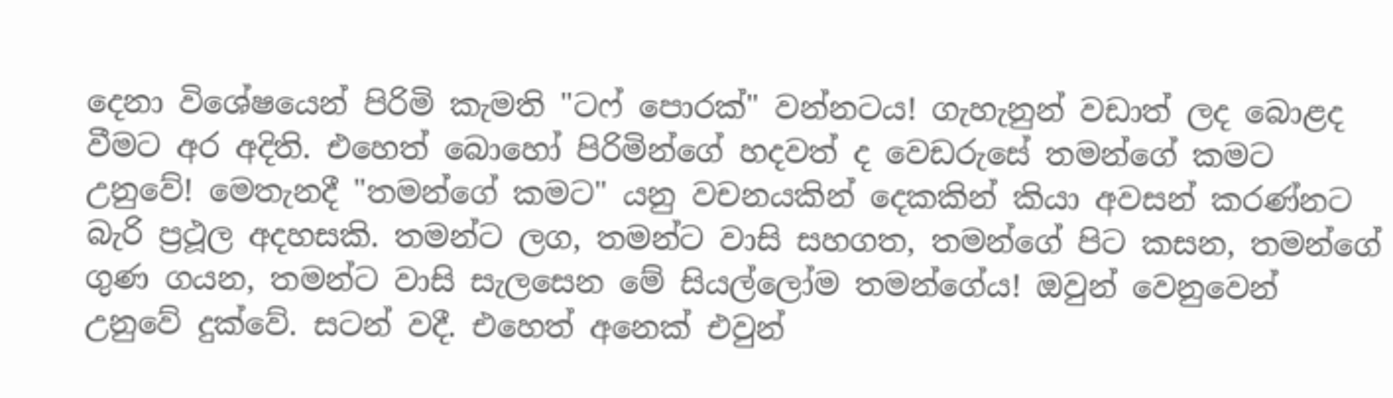දෙනා විශේෂයෙන් පිරිමි කැමති "ටෆ් පොරක්" වන්නටය! ගැහැනුන් වඩාත් ලද බොළද වීමට අර අදිති. එහෙත් බොහෝ පිරිමින්ගේ හදවත් ද වෙඩරුසේ තමන්ගේ කමට උනුවේ! මෙතැනදී "තමන්ගේ කමට" යනු වචනයකින් දෙකකින් කියා අවසන් කරණ්නට බැරි ප්‍රථූල අදහසකි. තමන්ට ලග, තමන්ට වාසි සහගත, තමන්ගේ පිට කසන, තමන්ගේ ගුණ ගයන, තමන්ට වාසි සැලසෙන මේ සියල්ලෝම තමන්ගේය! ඔවුන් වෙනුවෙන් උනුවේ දුක්වේ. සටන් වදී. එහෙත් අනෙක් එවුන්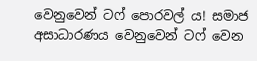වෙනුවෙන් ටෆ්‍ පොරවල්‍ ය! සමාජ අසාධාරණය වෙනුවෙන් ටෆ් වෙන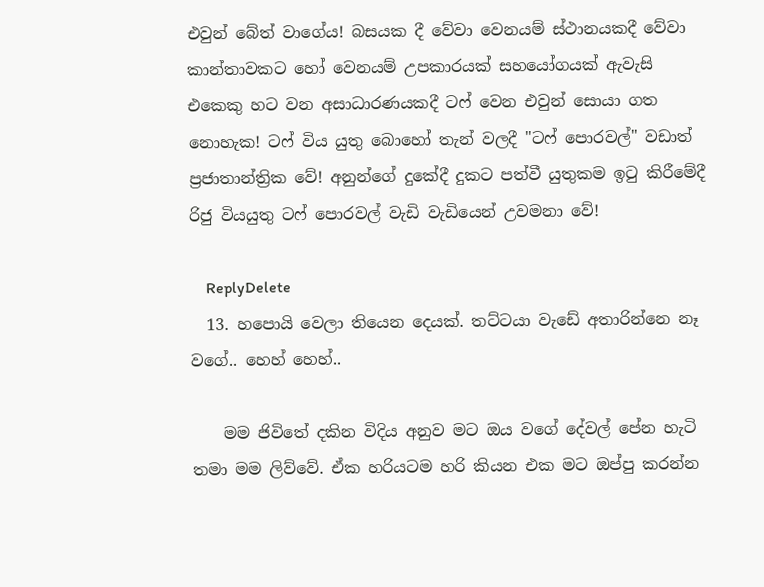එවුන් බේත් වාගේය! බසයක දී වේවා වෙනයම් ස්ථානයකදී වේවා කාන්තාවකට හෝ වෙනයම් උපකාරයක් සහයෝගයක් ඇවැසි එකෙකු හට වන අසාධාරණයකදී ටෆ් වෙන එවුන් සොයා ගත නොහැක! ටෆ් විය යුතු බොහෝ තැන් වලදී "ටෆ් පොරවල්" වඩාත් ප්‍රජාතාන්ත්‍රික වේ! අනුන්ගේ දුකේදී දුකට පත්වී යුතුකම ඉටු කිරීමේදී රිජු වියයුතු ටෆ් පොරවල් වැඩි වැඩියෙන් උවමනා වේ!

    ReplyDelete
  13. හපොයි වෙලා තියෙන දෙයක්. තට්ටයා වැඩේ අතාරින්නෙ නෑ වගේ.. හෙහ් හෙහ්..

    මම ජිවිතේ දකින විදිය අනුව මට ඔය වගේ දේවල් පේන හැටි තමා මම ලිව්වේ. ඒක හරියටම හරි කියන එක මට ඔප්පු කරන්න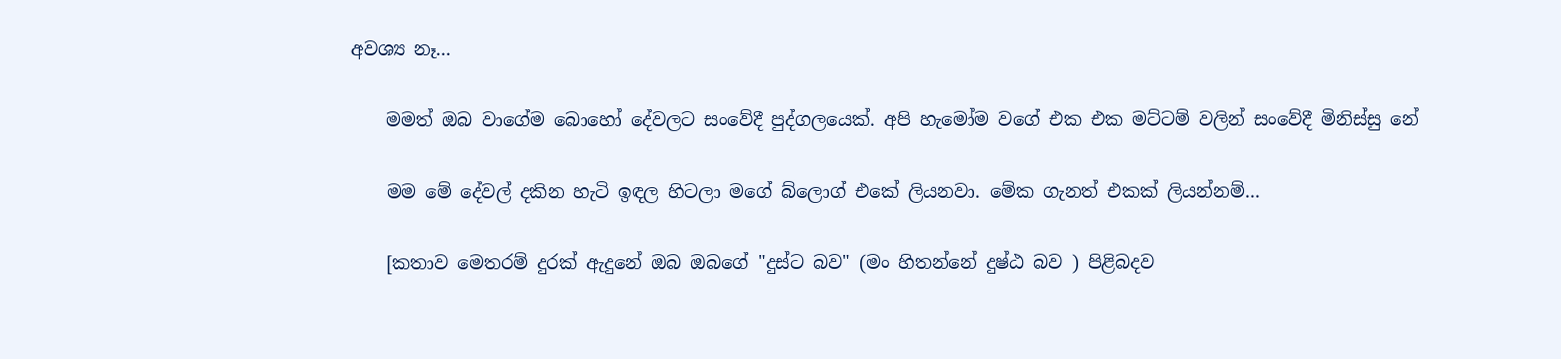අවශ්‍ය නෑ...

    මමත් ඔබ වාගේම බොහෝ දේවලට සංවේදී පුද්ගලයෙක්. අපි හැමෝම වගේ එක එක මට්ටම් වලින් සංවේදී මිනිස්සු නේ

    මම මේ දේවල් දකින හැටි ඉඳල හිටලා මගේ බ්ලොග් එකේ ලියනවා. මේක ගැනත් එකක් ලියන්නම්...

    [කතාව මෙතරම් දුරක් ඇදුනේ ඔබ ඔබගේ "දුස්ට බව" (මං හිතන්නේ දුෂ්ඨ බව ) පිළිබදව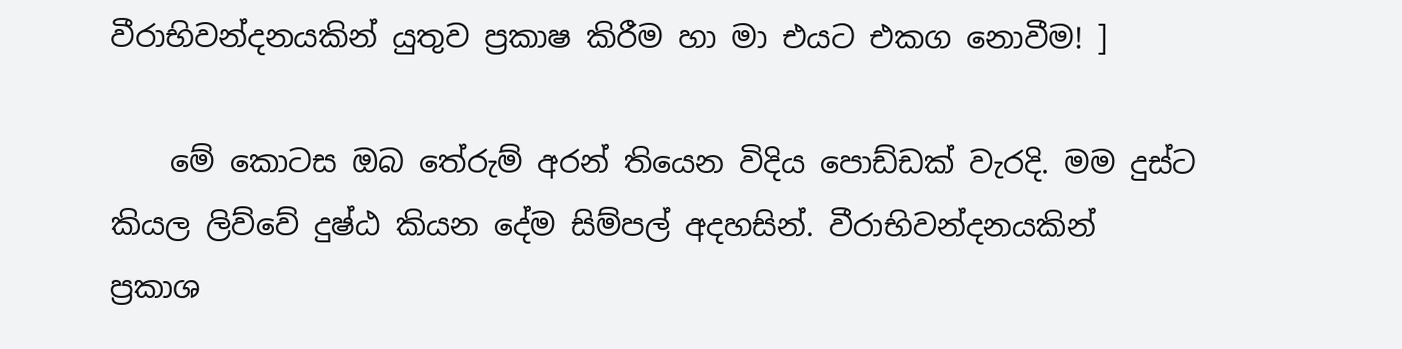වීරාභිවන්දනයකින් යුතුව ප්‍රකාෂ කිරීම හා මා එයට එකග නොවීම! ]

    මේ කොටස ඔබ තේරුම් අරන් තියෙන විදිය පොඩ්ඩක් වැරදි. මම දුස්ට කියල ලිව්වේ දුෂ්ඨ කියන දේම සිම්පල් අදහසින්. වීරාභිවන්දනයකින් ප්‍රකාශ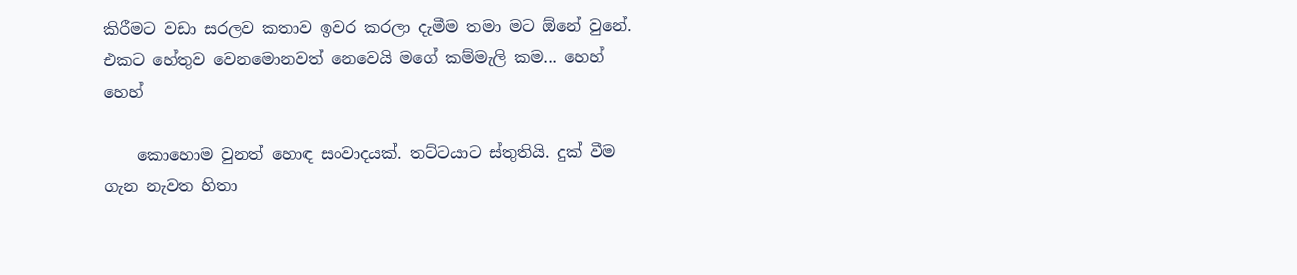කිරීමට වඩා සරලව කතාව ඉවර කරලා දැමීම තමා මට ඕනේ වුනේ. එකට හේතුව වෙනමොනවත් නෙවෙයි මගේ කම්මැලි කම... හෙහ් හෙහ්

    කොහොම වුනත් හොඳ සංවාදයක්. තට්ටයාට ස්තුතියි. දුක් වීම ගැන නැවත හිතා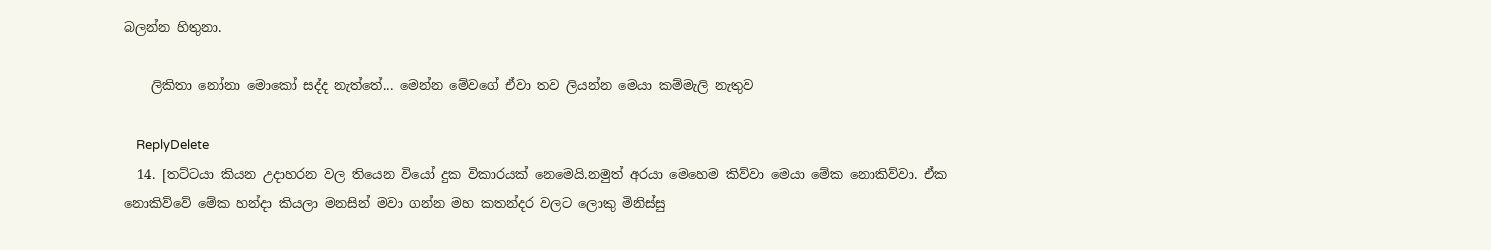බලන්න හිතුනා.

    ලිකිතා නෝනා මොකෝ සද්ද නැත්තේ... මෙන්න මේවගේ ඒවා තව ලියන්න මෙයා කම්මැලි නැතුව

    ReplyDelete
  14. [තට්ටයා කියන උදාහරන වල තියෙන වියෝ දුක විකාරයක් නෙමෙයි.නමුත් අරයා මෙහෙම කිව්වා මෙයා මේක නොකිව්වා. ඒක නොකිව්වේ මේක හන්දා කියලා මනසින් මවා ගන්න මහ කතන්දර වලට ලොකු මිනිස්සු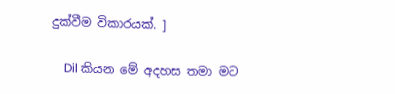දුක්වීම විකාරයක්. ]

    Dil කියන මේ අදහස තමා මට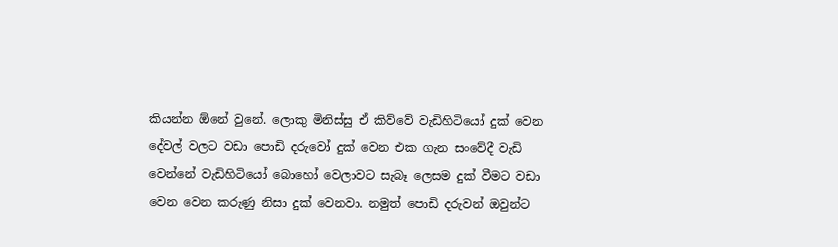කියන්න ඕනේ වුනේ. ලොකු මිනිස්සු ඒ කිව්වේ වැඩිහිටියෝ දුක් වෙන දේවල් වලට වඩා පොඩි දරුවෝ දුක් වෙන එක ගැන සංවේදී වැඩි වෙන්නේ වැඩිහිටියෝ බොහෝ වෙලාවට සැබෑ ලෙසම දුක් වීමට වඩා වෙන වෙන කරුණු නිසා දුක් වෙනවා. නමුත් පොඩි දරුවන් ඔවුන්ට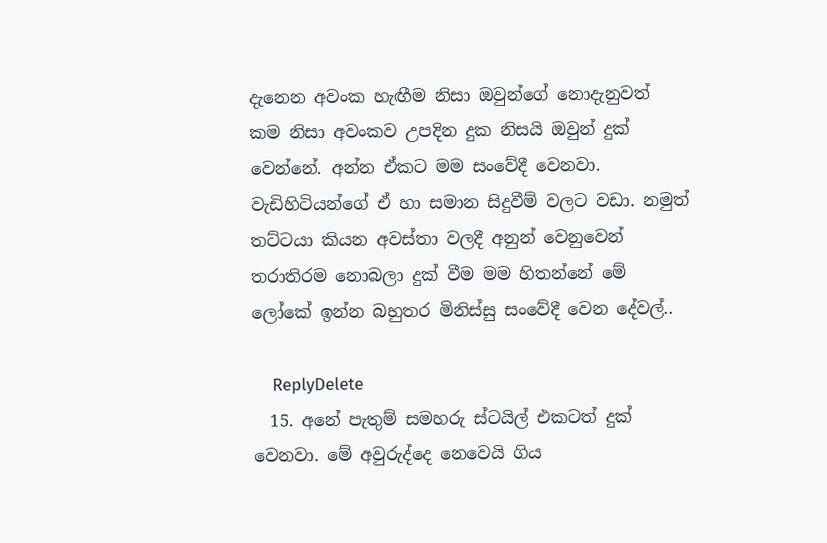දැනෙන අවංක හැඟීම නිසා ඔවුන්ගේ නොදැනුවත් කම නිසා අවංකව උපදින දුක නිසයි ඔවුන් දුක් වෙන්නේ. අන්න ඒකට මම සංවේදී වෙනවා. වැඩිහිටියන්ගේ ඒ හා සමාන සිදුවීම් වලට වඩා. නමුත් තට්ටයා කියන අවස්තා වලදී අනුන් වෙනුවෙන් තරාතිරම නොබලා දුක් වීම මම හිතන්නේ මේ ලෝකේ ඉන්න බහුතර මිනිස්සු සංවේදී වෙන දේවල්..

    ReplyDelete
  15. අනේ පැතුම් සමහරු ස්ටයිල් එකටත් දුක් වෙනවා. මේ අවුරුද්දෙ නෙවෙයි ගිය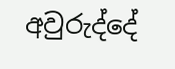අවුරුද්දේ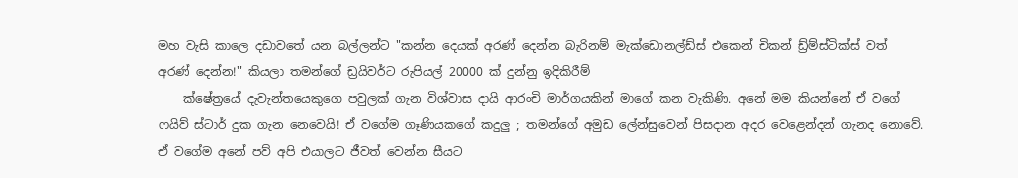මහ වැසි කාලෙ දඩාවතේ යන බල්ලන්ට "කන්න දෙයක් අරණ් දෙන්න බැරිනම් මැක්ඩොනල්ඩ්ස් එකෙන් චිකන් ඩ්‍ර්ම්ස්ටික්ස් වත් අරණ් දෙන්න!" කියලා තමන්ගේ ඩ්‍රයිවර්ට රුපියල් 20000 ක් දුන්නු ඉදිකිරීම්
    ක්ෂේත්‍රයේ දැවැන්තයෙකුගෙ පවුලක් ගැන විශ්වාස දායි ආරංචි මාර්ගයකින් මාගේ කන වැකිණි. අනේ මම කියන්නේ ඒ වගේ ෆයිව් ස්ටාර් දුක ගැන නෙවෙයි! ඒ වගේම ගෑණියකගේ කදුලු ; තමන්ගේ අමුඩ ලේන්සුවෙන් පිසදාන අදර වෙළෙන්දන් ගැනද නොවේ. ඒ වගේම අනේ පව් අපි එයාලට ජීවත් වෙන්න සීයට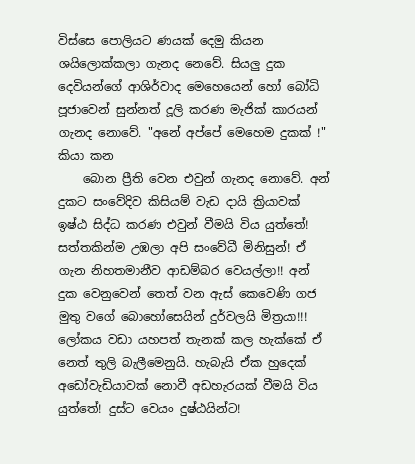විස්සෙ පොලියට ණයක් දෙමු කියන ශයිලොක්කලා ගැනද නෙවේ. සියලු දුක දෙවියන්ගේ ආශිර්වාද මෙහෙයෙන් හෝ බෝධි පූජාවෙන් සුන්නත් දූලි කරණ මැජික් කාරයන් ගැනද නොවේ. "අනේ අප්පේ මෙහෙම දුකක් !" කියා කන
    බොන ප්‍රීති වෙන එවුන් ගැනද නොවේ. අන් දුකට සංවේදිව කිසියම් වැඩ දායි ක්‍රියාවක් ඉෂ්ඨ සිද්ධ කරණ එවුන් වීමයි විය යුත්තේ! සත්තකින්ම උඹලා අපි සංවේධී මිනිසුන්! ඒ ගැන නිහතමානීව ආඩම්බර වෙයල්ලා!! අන් දුක වෙනුවෙන් තෙත් වන ඇස් කෙවෙණි ගජ මුතු වගේ බොහෝසෙයින් දුර්වලයි මිත්‍රයා!!! ලෝකය වඩා යහපත් තැනක් කල හැක්කේ ඒ නෙත් තුලි බැලීමෙනුයි. හැබැයි ඒක හුදෙක් අඩෝවැඩියාවක් නොවී අඩහැරයක් වීමයි විය යුත්තේ! දුස්ට වෙයං දුෂ්ඨයින්ට!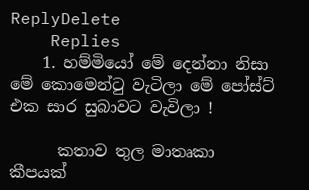ReplyDelete
    Replies
    1. හම්මියෝ මේ දෙන්නා නිසා මේ කොමෙන්ටු වැටිලා මේ පෝස්ට් එක සාර සුබාවට වැවිලා !

      කතාව තුල මාතෘකා කීපයක්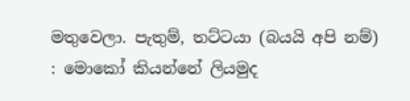මතුවෙලා. පැතුම්, තට්ටයා (බයයි අපි නම්) : මොකෝ කියන්නේ ලියමුද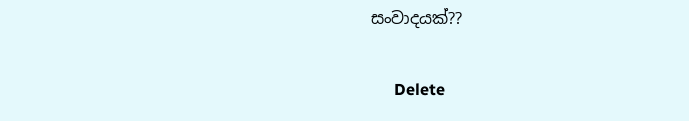සංවාදයක්??

      Delete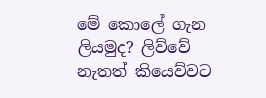මේ කොලේ ගැන ලියමුද? ලිව්වේ නැතත් කියෙව්වට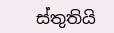ස්තුතියි